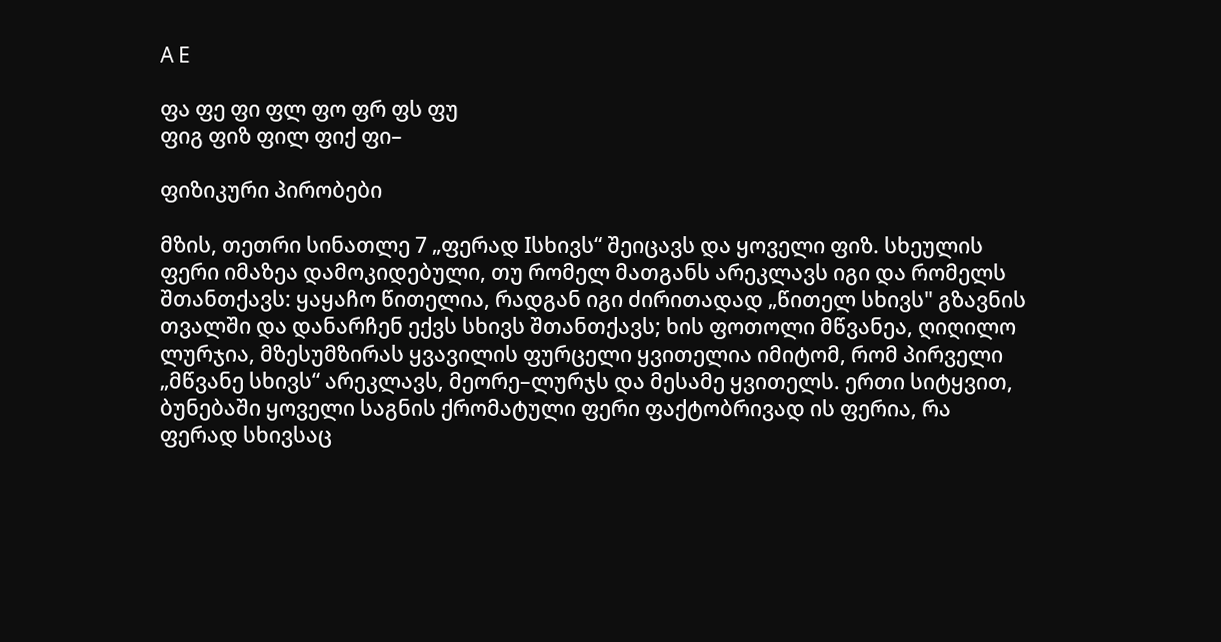A E

ფა ფე ფი ფლ ფო ფრ ფს ფუ
ფიგ ფიზ ფილ ფიქ ფი–

ფიზიკური პირობები

მზის, თეთრი სინათლე 7 „ფერად Iსხივს“ შეიცავს და ყოველი ფიზ. სხეულის ფერი იმაზეა დამოკიდებული, თუ რომელ მათგანს არეკლავს იგი და რომელს შთანთქავს: ყაყაჩო წითელია, რადგან იგი ძირითადად „წითელ სხივს" გზავნის თვალში და დანარჩენ ექვს სხივს შთანთქავს; ხის ფოთოლი მწვანეა, ღიღილო ლურჯია, მზესუმზირას ყვავილის ფურცელი ყვითელია იმიტომ, რომ პირველი „მწვანე სხივს“ არეკლავს, მეორე–ლურჯს და მესამე ყვითელს. ერთი სიტყვით, ბუნებაში ყოველი საგნის ქრომატული ფერი ფაქტობრივად ის ფერია, რა ფერად სხივსაც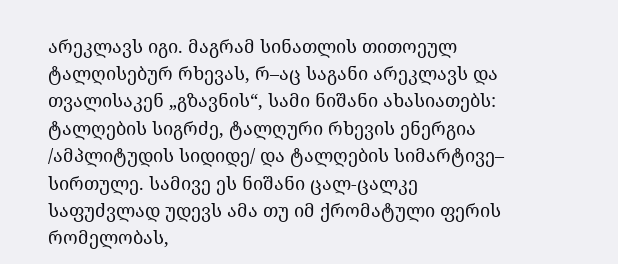არეკლავს იგი. მაგრამ სინათლის თითოეულ ტალღისებურ რხევას, რ–აც საგანი არეკლავს და თვალისაკენ „გზავნის“, სამი ნიშანი ახასიათებს: ტალღების სიგრძე, ტალღური რხევის ენერგია /ამპლიტუდის სიდიდე/ და ტალღების სიმარტივე– სირთულე. სამივე ეს ნიშანი ცალ-ცალკე საფუძვლად უდევს ამა თუ იმ ქრომატული ფერის რომელობას,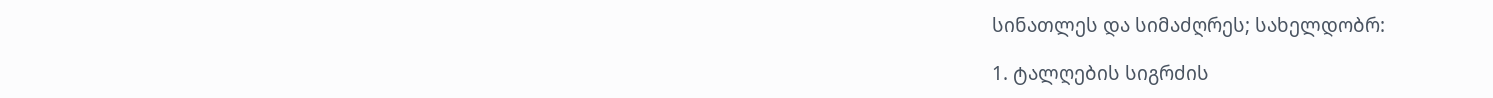სინათლეს და სიმაძღრეს; სახელდობრ:

1. ტალღების სიგრძის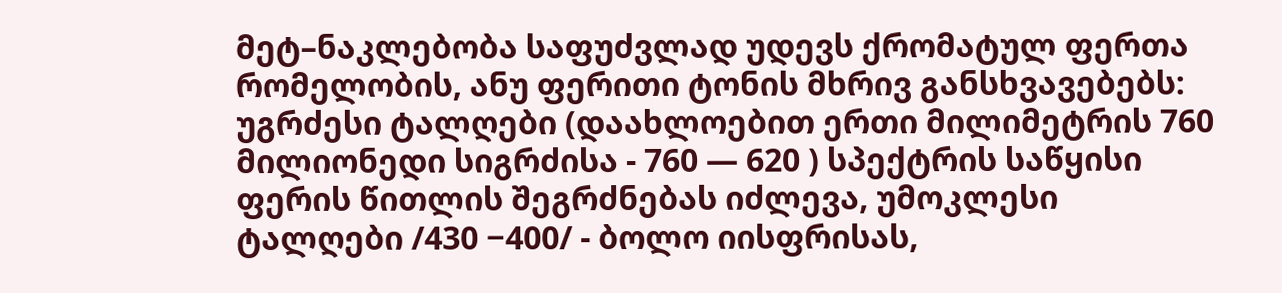მეტ–ნაკლებობა საფუძვლად უდევს ქრომატულ ფერთა რომელობის, ანუ ფერითი ტონის მხრივ განსხვავებებს: უგრძესი ტალღები (დაახლოებით ერთი მილიმეტრის 760 მილიონედი სიგრძისა - 760 — 620 ) სპექტრის საწყისი ფერის წითლის შეგრძნებას იძლევა, უმოკლესი ტალღები /430 −400/ - ბოლო იისფრისას,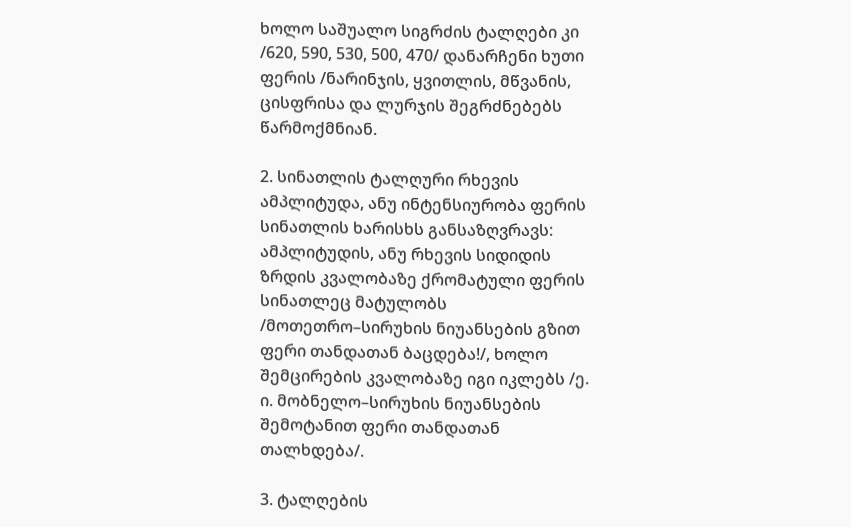ხოლო საშუალო სიგრძის ტალღები კი /620, 590, 530, 500, 470/ დანარჩენი ხუთი ფერის /ნარინჯის, ყვითლის, მწვანის, ცისფრისა და ლურჯის შეგრძნებებს წარმოქმნიან.

2. სინათლის ტალღური რხევის ამპლიტუდა, ანუ ინტენსიურობა ფერის სინათლის ხარისხს განსაზღვრავს: ამპლიტუდის, ანუ რხევის სიდიდის ზრდის კვალობაზე ქრომატული ფერის სინათლეც მატულობს /მოთეთრო–სირუხის ნიუანსების გზით ფერი თანდათან ბაცდება!/, ხოლო შემცირების კვალობაზე იგი იკლებს /ე. ი. მობნელო–სირუხის ნიუანსების შემოტანით ფერი თანდათან თალხდება/.

3. ტალღების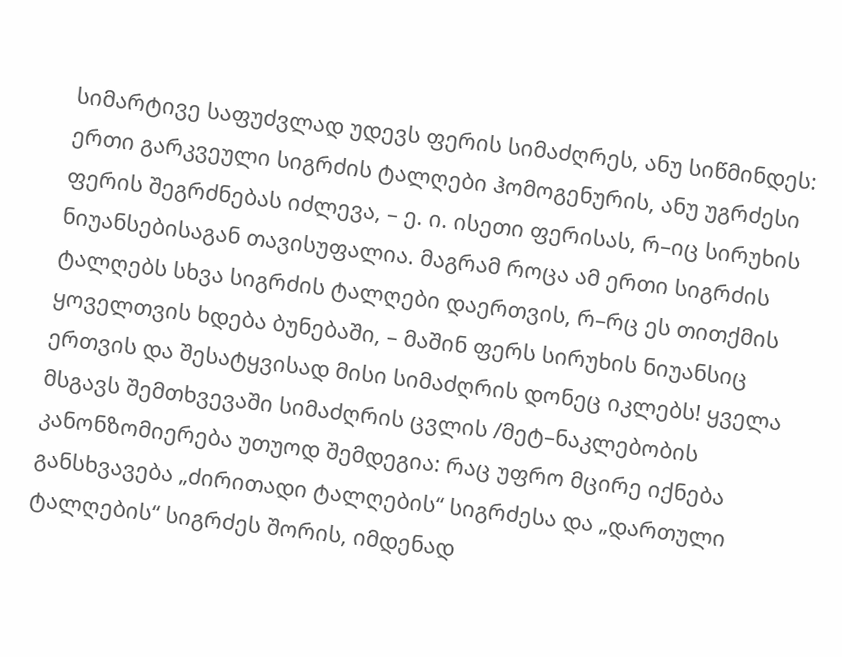სიმარტივე საფუძვლად უდევს ფერის სიმაძღრეს, ანუ სიწმინდეს: ერთი გარკვეული სიგრძის ტალღები ჰომოგენურის, ანუ უგრძესი ფერის შეგრძნებას იძლევა, – ე. ი. ისეთი ფერისას, რ–იც სირუხის ნიუანსებისაგან თავისუფალია. მაგრამ როცა ამ ერთი სიგრძის ტალღებს სხვა სიგრძის ტალღები დაერთვის, რ–რც ეს თითქმის ყოველთვის ხდება ბუნებაში, – მაშინ ფერს სირუხის ნიუანსიც ერთვის და შესატყვისად მისი სიმაძღრის დონეც იკლებს! ყველა მსგავს შემთხვევაში სიმაძღრის ცვლის /მეტ–ნაკლებობის კანონზომიერება უთუოდ შემდეგია: რაც უფრო მცირე იქნება განსხვავება „ძირითადი ტალღების“ სიგრძესა და „დართული ტალღების“ სიგრძეს შორის, იმდენად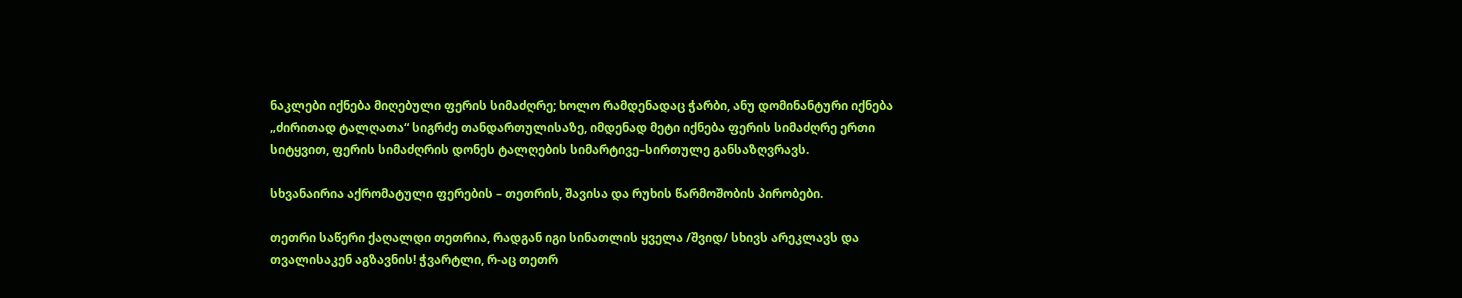ნაკლები იქნება მიღებული ფერის სიმაძღრე; ხოლო რამდენადაც ჭარბი, ანუ დომინანტური იქნება „ძირითად ტალღათა“ სიგრძე თანდართულისაზე, იმდენად მეტი იქნება ფერის სიმაძღრე ერთი სიტყვით, ფერის სიმაძღრის დონეს ტალღების სიმარტივე–სირთულე განსაზღვრავს.

სხვანაირია აქრომატული ფერების – თეთრის, შავისა და რუხის წარმოშობის პირობები.

თეთრი საწერი ქაღალდი თეთრია, რადგან იგი სინათლის ყველა /შვიდ/ სხივს არეკლავს და თვალისაკენ აგზავნის! ჭვარტლი, რ-აც თეთრ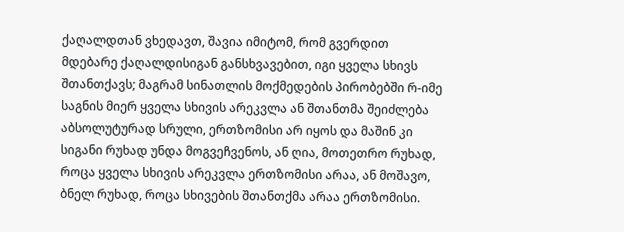ქაღალდთან ვხედავთ, შავია იმიტომ, რომ გვერდით მდებარე ქაღალდისიგან განსხვავებით, იგი ყველა სხივს შთანთქავს; მაგრამ სინათლის მოქმედების პირობებში რ-იმე საგნის მიერ ყველა სხივის არეკვლა ან შთანთმა შეიძლება აბსოლუტურად სრული, ერთზომისი არ იყოს და მაშინ კი სიგანი რუხად უნდა მოგვეჩვენოს, ან ღია, მოთეთრო რუხად, როცა ყველა სხივის არეკვლა ერთზომისი არაა, ან მოშავო, ბნელ რუხად, როცა სხივების შთანთქმა არაა ერთზომისი.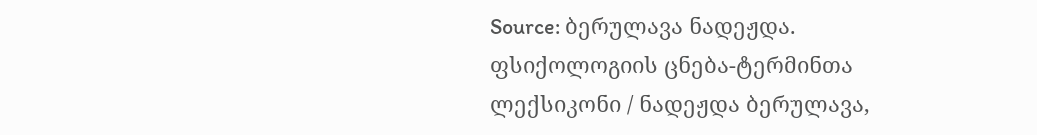Source: ბერულავა ნადეჟდა. ფსიქოლოგიის ცნება-ტერმინთა ლექსიკონი / ნადეჟდა ბერულავა,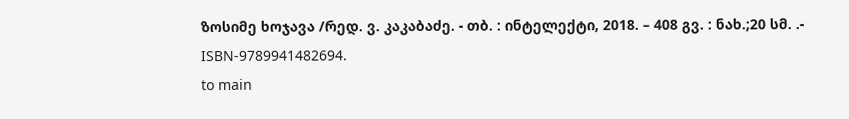ზოსიმე ხოჯავა /რედ. ვ. კაკაბაძე. - თბ. : ინტელექტი, 2018. – 408 გვ. : ნახ.;20 სმ. .- ISBN-9789941482694.
to main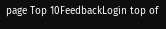page Top 10FeedbackLogin top of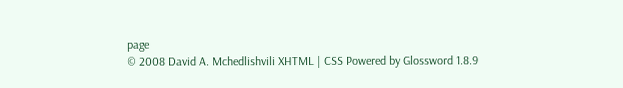page
© 2008 David A. Mchedlishvili XHTML | CSS Powered by Glossword 1.8.9